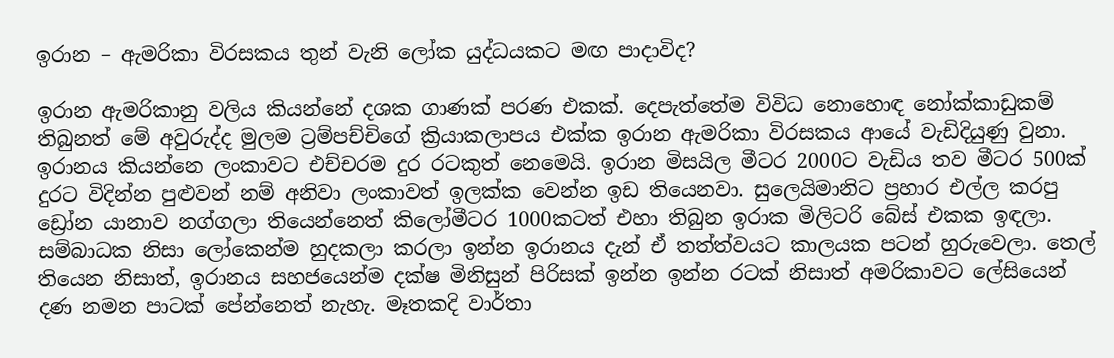ඉරාන – ඇමරිකා විරසකය තුන් වැනි ලෝක යුද්ධයකට මඟ පාදාවිද?

ඉරාන ඇමරිකානු වලිය කියන්නේ දශක ගාණක් පරණ එකක්. දෙපැත්තේම විවිධ නොහොඳ නෝක්කාඩුකම් තිබුනත් මේ අවුරුද්ද මුලම ට්‍රම්පච්චිගේ ක්‍රියාකලාපය එක්ක ඉරාන ඇමරිකා විරසකය ආයේ වැඩිදියුණු වුනා. ඉරානය කියන්නෙ ලංකාවට එච්චරම දුර රටකුත් නෙමෙයි. ඉරාන මිසයිල මීටර 2000ට වැඩිය තව මීටර 500ක්  දුරට විදින්න පුළුවන් නම් අනිවා ලංකාවත් ඉලක්ක වෙන්න ඉඩ තියෙනවා. සුලෙයිමානිට ප්‍රහාර එල්ල කරපු ඩ්‍රෝන යානාව නග්ගලා තියෙන්නෙත් කිලෝමීටර 1000කටත් එහා තිබුන ඉරාක මිලිටරි බේස් එකක ඉඳලා. සම්බාධක නිසා ලෝකෙන්ම හුදකලා කරලා ඉන්න ඉරානය දැන් ඒ තත්ත්වයට කාලයක පටන් හුරුවෙලා. තෙල් තියෙන නිසාත්, ඉරානය සහජයෙන්ම දක්ෂ මිනිසුන් පිරිසක් ඉන්න ඉන්න රටක් නිසාත් අමරිකාවට ලේසියෙන් දණ නමන පාටක් පේන්නෙත් නැහැ. මෑතකදි වාර්තා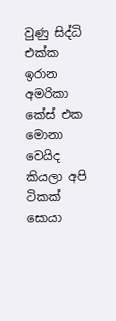වුණු සිද්ධි එක්ක ඉරාන අමරිකා කේස් එක මොනා වෙයිද කියලා අපි ටිකක් සොයා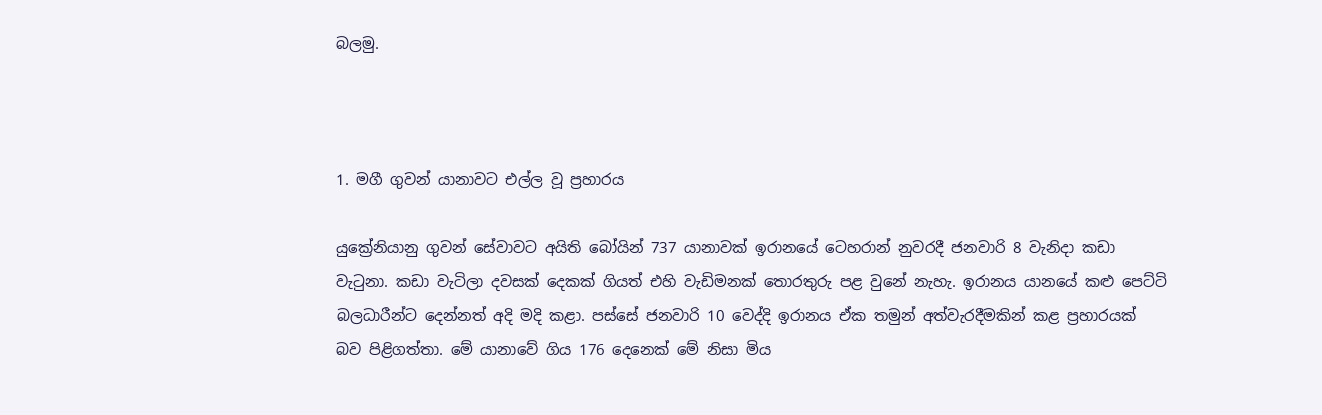බලමු.



1. මගී ගුවන් යානාවට එල්ල වූ ප්‍රහාරය

යුක්‍රේනියානු ගුවන් සේවාවට අයිති බෝයින් 737 යානාවක් ඉරානයේ ටෙහරාන් නුවරදී ජනවාරි 8 වැනිදා කඩා වැටුනා. කඩා වැටිලා දවසක් දෙකක් ගියත් එහි වැඩිමනක් තොරතුරු පළ වුනේ නැහැ. ඉරානය යානයේ කළු පෙට්ටි බලධාරීන්ට දෙන්නත් අදි මදි කළා. පස්සේ ජනවාරි 10 වෙද්දි ඉරානය ඒක තමුන් අත්වැරදීමකින් කළ ප්‍රහාරයක් බව පිළිගත්තා. මේ යානාවේ ගිය 176 දෙනෙක් මේ නිසා මිය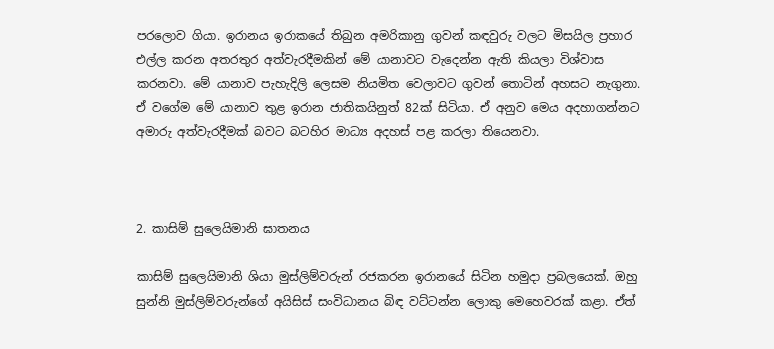පරලොව ගියා. ඉරානය ඉරාකයේ තිබුන අමරිකානු ගුවන් කඳවුරු වලට මිසයිල ප්‍රහාර එල්ල කරන අතරතුර අත්වැරදීමකින් මේ යානාවට වැදෙන්න ඇති කියලා විශ්වාස කරනවා. මේ යානාව පැහැදිලි ලෙසම නියමිත වෙලාවට ගුවන් තොටින් අහසට නැගුනා. ඒ වගේම මේ යානාව තුළ ඉරාන ජාතිකයිනුත් 82ක් සිටියා. ඒ අනුව මෙය අදහාගන්නට අමාරු අත්වැරදීමක් බවට බටහිර මාධ්‍ය අදහස් පළ කරලා තියෙනවා.



2. කාසිම් සුලෙයිමානි ඝාතනය

කාසිම් සුලෙයිමානි ශියා මුස්ලිම්වරුන් රජකරන ඉරානයේ සිටින හමුදා ප්‍රබලයෙක්. ඔහු සුන්නි මුස්ලිම්වරුන්ගේ අයිසිස් සංවිධානය බිඳ වට්ටන්න ලොකු මෙහෙවරක් කළා. ඒත්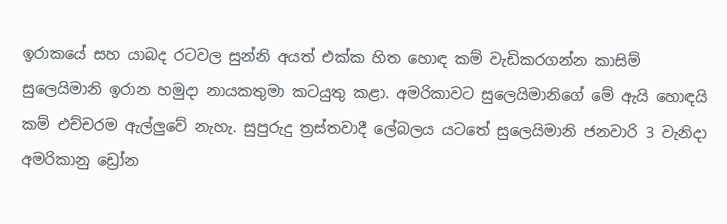ඉරාකයේ සහ යාබද රටවල සුන්නි අයත් එක්ක හිත හොඳ කම් වැඩිකරගන්න කාසිම් සුලෙයිමානි ඉරාන හමුදා නායකතුමා කටයුතු කළා. අමරිකාවට සුලෙයිමානිගේ මේ ඇයි හොඳයි කම් එච්චරම ඇල්ලුවේ නැහැ. සුපුරුදු ත්‍රස්තවාදී ලේබලය යටතේ සුලෙයිමානි ජනවාරි 3 වැනිදා අමරිකානු ඩ්‍රෝන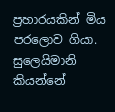ප්‍රහාරයකින් මිය පරලොව ගියා. සුලෙයිමානි කියන්නේ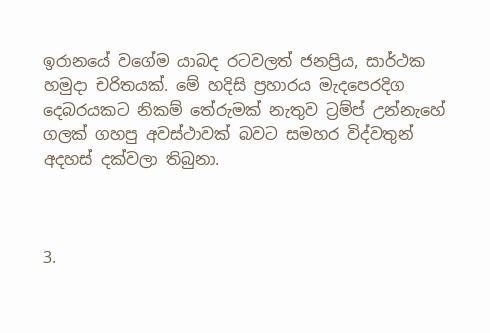ඉරානයේ වගේම යාබද රටවලත් ජනප්‍රිය, සාර්ථක හමුදා චරිතයක්. මේ හදිසි ප්‍රහාරය මැදපෙරදිග දෙබරයකට නිකම් තේරුමක් නැතුව ට්‍රම්ප් උන්නැහේ ගලක් ගහපු අවස්ථාවක් බවට සමහර විද්වතුන් අදහස් දක්වලා තිබුනා.



3.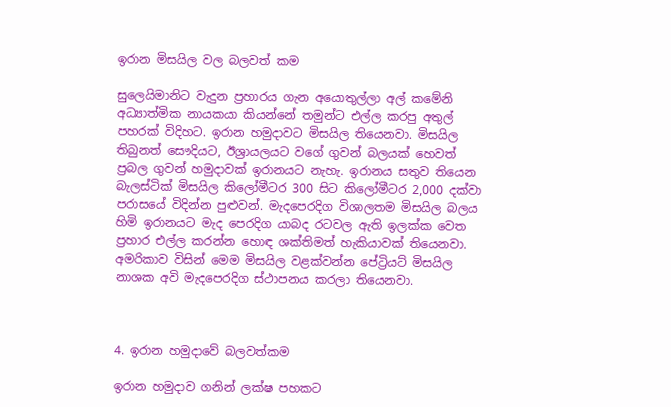ඉරාන මිසයිල වල බලවත් කම

සුලෙයිමානිට වැදුන ප්‍රහාරය ගැන අයොතුල්ලා අල් කමේනි අධ්‍යාත්මික නායකයා කියන්නේ තමුන්ට එල්ල කරපු අතුල් පහරක් විදිහට. ඉරාන හමුදාවට මිසයිල තියෙනවා. මිසයිල තිබුනත් සෞදියට, ඊශ්‍රායලයට වගේ ගුවන් බලයක් හෙවත් ප්‍රබල ගුවන් හමුදාවක් ඉරානයට නැහැ. ඉරානය සතුව තියෙන බැලස්ටික් මිසයිල කිලෝමීටර 300 සිට කිලෝමීටර 2,000 දක්වා පරාසයේ විදින්න පුළුවන්. මැදපෙරදිග විශාලතම මිසයිල බලය හිමි ඉරානයට මැද පෙරදිග යාබද රටවල ඇති ඉලක්ක වෙත ප්‍රහාර එල්ල කරන්න හොඳ ශක්තිමත් හැකියාවක් තියෙනවා. අමරිකාව විසින් මෙම මිසයිල වළක්වන්න පේට්‍රියට් මිසයිල නාශක අවි මැදපෙරදිග ස්ථාපනය කරලා තියෙනවා.



4. ඉරාන හමුදාවේ බලවත්කම

ඉරාන හමුදාව ගනින් ලක්ෂ පහකට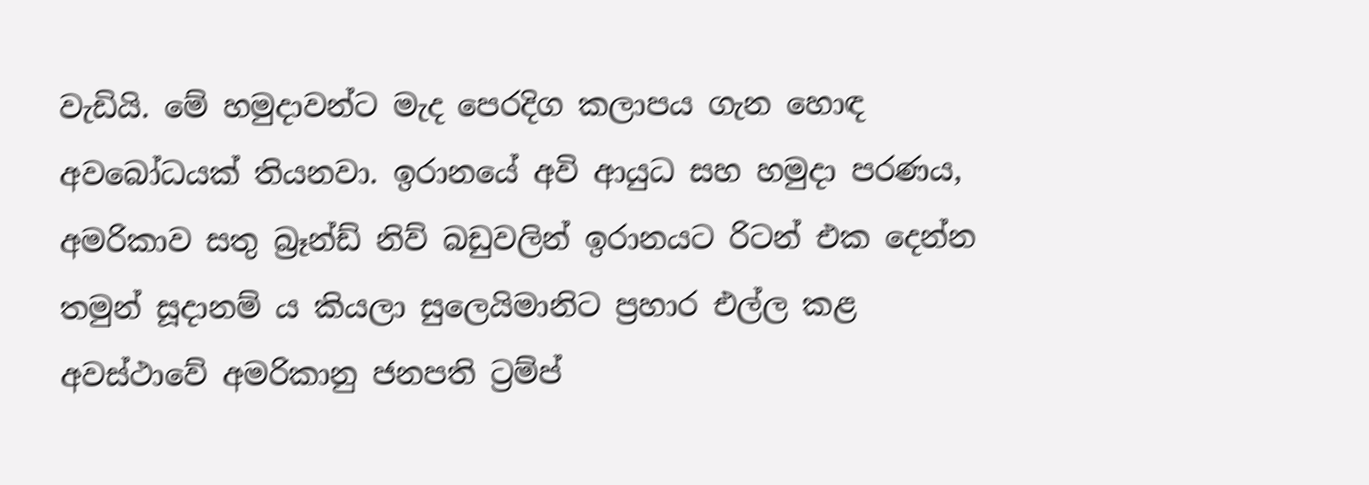වැඩියි. මේ හමුදාවන්ට මැද පෙරදිග කලාපය ගැන හොඳ අවබෝධයක් තියනවා. ඉරානයේ අවි ආයුධ සහ හමුදා පරණය, අමරිකාව සතු බ්‍රෑන්ඩ් නිව් බඩුවලින් ඉරානයට රිටන් එක දෙන්න තමුන් සූදානම් ය කියලා සුලෙයිමානිට ප්‍රහාර එල්ල කළ අවස්ථාවේ අමරිකානු ජනපති ට්‍රම්ප්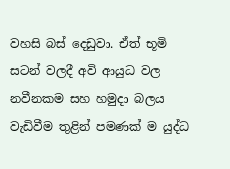වහසි බස් දෙඩුවා. ඒත් භූමි සටන් වලදී අවි ආයුධ වල නවීනකම සහ හමුදා බලය වැඩිවීම තුළින් පමණක් ම යුද්ධ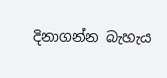දිනාගන්න බැහැය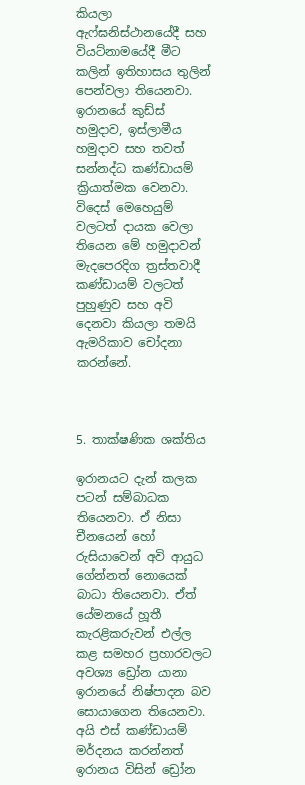කියලා ඇෆ්ඝනිස්ථානයේදී සහ වියට්නාමයේදී මීට කලින් ඉතිහාසය තුලින් පෙන්වලා තියෙනවා. ඉරානයේ කුඩ්ස් හමුදාව, ඉස්ලාමීය හමුදාව සහ තවත් සන්නද්ධ කණ්ඩායම් ක්‍රියාත්මක වෙනවා. විදෙස් මෙහෙයුම් වලටත් දායක වෙලා තියෙන මේ හමුදාවන් මැදපෙරදිග ත්‍රස්තවාදී කණ්ඩායම් වලටත් පුහුණුව සහ අවි දෙනවා කියලා තමයි ඇමරිකාව චෝදනා කරන්නේ.



5. තාක්ෂණික ශක්තිය

ඉරානයට දැන් කලක පටන් සම්බාධක තියෙනවා. ඒ නිසා චීනයෙන් හෝ රුසියාවෙන් අවි ආයුධ ගේන්නත් නොයෙක් බාධා තියෙනවා. ඒත් යේමනයේ හූතී කැරළිකරුවන් එල්ල කළ සමහර ප්‍රහාරවලට අවශ්‍ය ඩ්‍රෝන යානා ඉරානයේ නිෂ්පාදන බව සොයාගෙන තියෙනවා. අයි එස් කණ්ඩායම් මර්දනය කරන්නත් ඉරානය විසින් ඩ්‍රෝන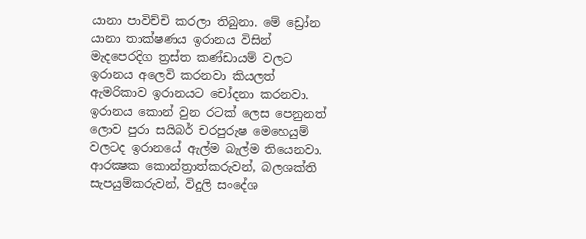යානා පාවිච්චි කරලා තිබුනා. මේ ඩ්‍රෝන යානා තාක්ෂණය ඉරානය විසින් මැදපෙරදිග ත්‍රස්ත කණ්ඩායම් වලට ඉරානය අලෙවි කරනවා කියලත් ඇමරිකාව ඉරානයට චෝදනා කරනවා. ඉරානය කොන් වුන රටක් ලෙස පෙනුනත් ලොව පුරා සයිබර් චරපුරුෂ මෙහෙයුම් වලටද ඉරානයේ ඇල්ම බැල්ම තියෙනවා. ආරක්‍ෂක කොන්ත්‍රාත්කරුවන්, බලශක්ති සැපයුම්කරුවන්, විදුලි සංදේශ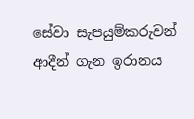සේවා සැපයුම්කරුවන් ආදීන් ගැන ඉරානය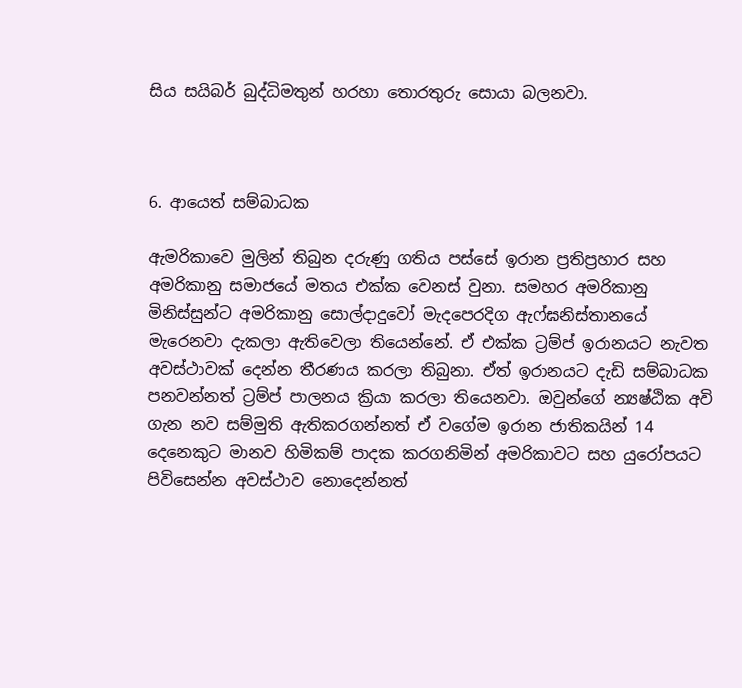සිය සයිබර් බුද්ධිමතුන් හරහා තොරතුරු සොයා බලනවා.



6. ආයෙත් සම්බාධක

ඇමරිකාවෙ මුලින් තිබුන දරුණු ගතිය පස්සේ ඉරාන ප්‍රතිප්‍රහාර සහ අමරිකානු සමාජයේ මතය එක්ක වෙනස් වුනා. සමහර අමරිකානු මිනිස්සුන්ට අමරිකානු සොල්දාදුවෝ මැදපෙරදිග ඇෆ්ඝනිස්තානයේ මැරෙනවා දැකලා ඇතිවෙලා තියෙන්නේ. ඒ එක්ක ට්‍රම්ප් ඉරානයට නැවත අවස්ථාවක් දෙන්න තීරණය කරලා තිබුනා. ඒත් ඉරානයට දැඩි සම්බාධක පනවන්නත් ට්‍රම්ප් පාලනය ක්‍රියා කරලා තියෙනවා. ඔවුන්ගේ න්‍යෂ්ඨික අවි ගැන නව සම්මුති ඇතිකරගන්නත් ඒ වගේම ඉරාන ජාතිකයින් 14 දෙනෙකුට මානව හිමිකම් පාදක කරගනිමින් අමරිකාවට සහ යුරෝපයට පිවිසෙන්න අවස්ථාව නොදෙන්නත්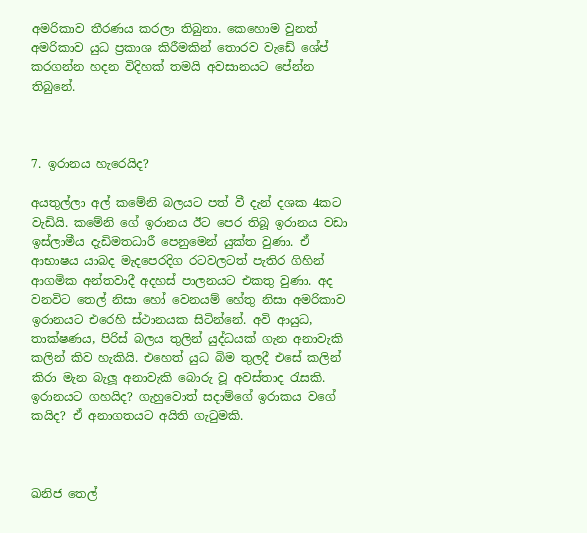අමරිකාව තීරණය කරලා තිබුනා. කෙහොම වුනත් අමරිකාව යුධ ප්‍රකාශ කිරීමකින් තොරව වැඩේ ශේප් කරගන්න හදන විදිහක් තමයි අවසානයට පේන්න තිබුනේ.



7. ඉරානය හැරෙයිද?

අයතුල්ලා අල් කමේනි බලයට පත් වී දැන් දශක 4කට වැඩියි. කමේනි ගේ ඉරානය ඊට පෙර තිබූ ඉරානය වඩා ඉස්ලාමීය දැඩිමතධාරී පෙනුමෙන් යුක්ත වුණා. ඒ ආභාෂය යාබද මැදපෙරදිග රටවලටත් පැතිර ගිහින් ආගමික අන්තවාදී අදහස් පාලනයට එකතු වුණා. අද වනවිට තෙල් නිසා හෝ වෙනයම් හේතු නිසා අමරිකාව ඉරානයට එරෙහි ස්ථානයක සිටින්නේ. අවි ආයුධ, තාක්ෂණය, පිරිස් බලය තුලින් යුද්ධයක් ගැන අනාවැකි කලින් කිව හැකියි. එහෙත් යුධ බිම තුලදී එසේ කලින් කිරා මැන බැලූ අනාවැකි බොරු වූ අවස්තාද රැසකි. ඉරානයට ගහයිද? ගැහුවොත් සදාම්ගේ ඉරාකය වගේ කයිද? ඒ අනාගතයට අයිති ගැටුමකි.



ඛනිජ තෙල්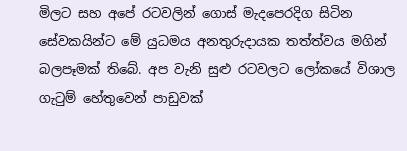මිලට සහ අපේ රටවලින් ගොස් මැදපෙරදිග සිටින සේවකයින්ට මේ යුධමය අනතුරුදායක තත්ත්වය මගින් බලපෑමක් තිබේ. අප වැනි සුළු රටවලට ලෝකයේ විශාල ගැටුම් හේතුවෙන් පාඩුවක්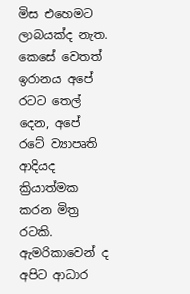මිස එහෙමට ලාබයක්ද නැත. කෙසේ වෙතත් ඉරානය අපේ රටට තෙල් දෙන, අපේ රටේ ව්‍යාපෘති ආදියද ක්‍රියාත්මක කරන මිත්‍ර රටකි. ඇමරිකාවෙන් ද අපිට ආධාර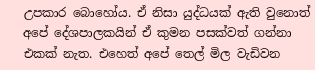උපකාර බොහෝය. ඒ නිසා යුද්ධයක් ඇති වුනොත් අපේ දේශපාලකයින් ඒ කුමන පසක්වත් ගන්නා එකක් නැත. එහෙත් අපේ තෙල් මිල වැඩිවන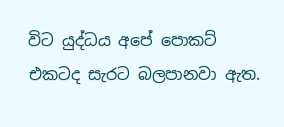විට යුද්ධය අපේ පොකට් එකටද සැරට බලපානවා ඇත.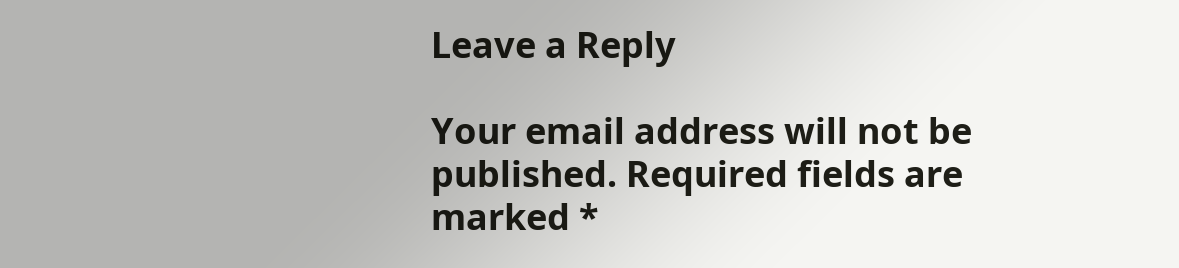Leave a Reply

Your email address will not be published. Required fields are marked *